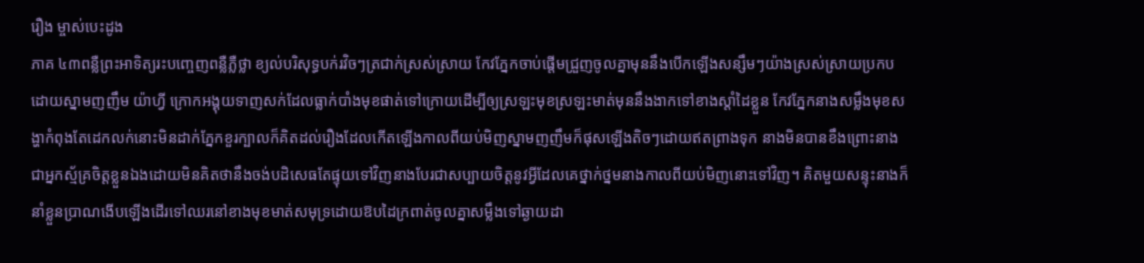រឿង ម្ចាស់បេះដូង
ភាគ ៤៣ពន្លឺព្រះអាទិត្យរះបញ្ចេញពន្លឺភ្លឺថ្លា ខ្យល់បរិសុទ្ធបក់រវិចៗត្រជាក់ស្រស់ស្រាយ កែវភ្នែកចាប់ផ្តើមជ្រួញចូលគ្នាមុននឹងបើកឡើងសន្សឹមៗយ៉ាងស្រស់ស្រាយប្រកបដោយស្នាមញញឹម យ៉ាហ្វី ក្រោកអង្គុយទាញសក់ដែលធ្លាក់បាំងមុខផាត់ទៅក្រោយដើម្បីឲ្យស្រឡះមុខស្រឡះមាត់មុននឹងងាកទៅខាងស្តាំដៃខ្លួន កែវភ្នែកនាងសម្លឹងមុខសង្ហាកំពុងតែដេកលក់នោះមិនដាក់ភ្នែកខួរក្បាលក៏គិតដល់រឿងដែលកើតឡើងកាលពីយប់មិញស្នាមញញឹមក៏ផុសឡើងតិចៗដោយឥតព្រាងទុក នាងមិនបានខឹងព្រោះនាងជាអ្នកស្ម័គ្រចិត្តខ្លួនឯងដោយមិនគិតថានឹងចង់បដិសេធតែផ្ទុយទៅវិញនាងបែរជាសប្បាយចិត្តនូវអ្វីដែលគេថ្នាក់ថ្នមនាងកាលពីយប់មិញនោះទៅវិញ។ គិតមួយសន្ទុះនាងក៏នាំខ្លួនប្រាណងើបឡើងដើរទៅឈរនៅខាងមុខមាត់សមុទ្រដោយឱបដៃក្រពាត់ចូលគ្នាសម្លឹងទៅឆ្ងាយដា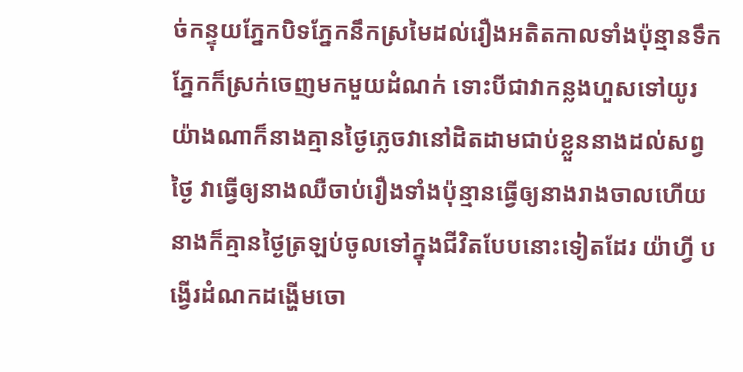ច់កន្ទុយភ្នែកបិទភ្នែកនឹកស្រមៃដល់រឿងអតិតកាលទាំងប៉ុន្មានទឹកភ្នែកក៏ស្រក់ចេញមកមួយដំណក់ ទោះបីជាវាកន្លងហួសទៅយូរយ៉ាងណាក៏នាងគ្មានថ្ងៃភ្លេចវានៅដិតដាមជាប់ខ្លួននាងដល់សព្វថ្ងៃ វាធ្វើឲ្យនាងឈឺចាប់រឿងទាំងប៉ុន្មានធ្វើឲ្យនាងរាងចាលហើយនាងក៏គ្មានថ្ងៃត្រឡប់ចូលទៅក្នុងជីវិតបែបនោះទៀតដែរ យ៉ាហ្វី បង្វើរដំណកដង្ហើមចោ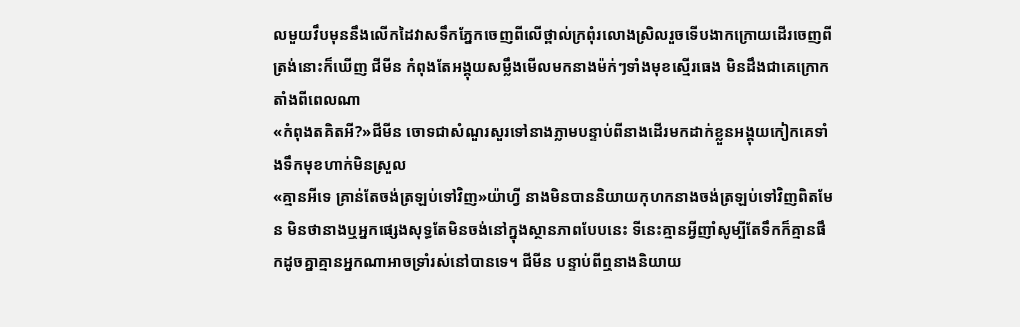លមួយវឹបមុននឹងលើកដៃវាសទឹកភ្នែកចេញពីលើថ្ពាល់ក្រពុំរលោងស្រិលរួចទើបងាកក្រោយដើរចេញពីត្រង់នោះក៏ឃើញ ជីមីន កំពុងតែអង្គុយសម្លឹងមើលមកនាងម៉ក់ៗទាំងមុខស្មើរធេង មិនដឹងជាគេក្រោកតាំងពីពេលណា
«កំពុងតគិតអី?»ជីមីន ចោទជាសំណួរសួរទៅនាងភ្លាមបន្ទាប់ពីនាងដើរមកដាក់ខ្លួនអង្គុយកៀកគេទាំងទឹកមុខហាក់មិនស្រួល
«គ្មានអីទេ គ្រាន់តែចង់ត្រឡប់ទៅវិញ»យ៉ាហ្វី នាងមិនបាននិយាយកុហកនាងចង់ត្រឡប់ទៅវិញពិតមែន មិនថានាងឬអ្នកផ្សេងសុទ្ធតែមិនចង់នៅក្នុងស្ថានភាពបែបនេះ ទីនេះគ្មានអ្វីញាំសូម្បីតែទឹកក៏គ្មានផឹកដូចគ្នាគ្មានអ្នកណាអាចទ្រាំរស់នៅបានទេ។ ជីមីន បន្ទាប់ពីឮនាងនិយាយ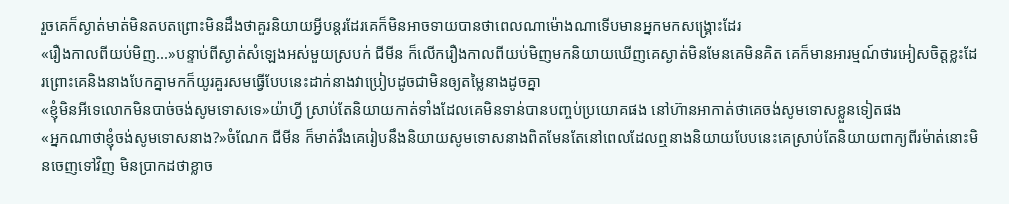រួចគេក៏ស្ងាត់មាត់មិនតបតព្រោះមិនដឹងថាគួរនិយាយអ្វីបន្តរដែរគេក៏មិនអាចទាយបានថាពេលណាម៉ោងណាទើបមានអ្នកមកសង្រ្គោះដែរ
«រឿងកាលពីយប់មិញ...»បន្ទាប់ពីស្ងាត់សំឡេងអស់មួយស្របក់ ជីមីន ក៏លើករឿងកាលពីយប់មិញមកនិយាយឃើញគេស្ងាត់មិនមែនគេមិនគិត គេក៏មានអារម្មណ៍ថារអៀសចិត្តខ្លះដែរព្រោះគេនិងនាងបែកគ្នាមកក៏យូរគួរសមធ្វើបែបនេះដាក់នាងវាប្រៀបដូចជាមិនឲ្យតម្លៃនាងដូចគ្នា
«ខ្ញុំមិនអីទេលោកមិនបាច់ចង់សូមទោសទេ»យ៉ាហ្វី ស្រាប់តែនិយាយកាត់ទាំងដែលគេមិនទាន់បានបញ្ចប់ប្រយោគផង នៅហ៊ានអាកាត់ថាគេចង់សូមទោសខ្លួនទៀតផង
«អ្នកណាថាខ្ញុំចង់សូមទោសនាង?»ចំណែក ជីមីន ក៏មាត់រឹងគេរៀបនឹងនិយាយសូមទោសនាងពិតមែនតែនៅពេលដែលឮនាងនិយាយបែបនេះគេស្រាប់តែនិយាយពាក្យពីរម៉ាត់នោះមិនចេញទៅវិញ មិនប្រាកដថាខ្លាច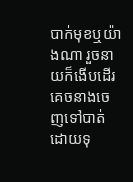បាក់មុខឬយ៉ាងណា រួចនាយក៏ងើបដើរគេចនាងចេញទៅបាត់ដោយទុ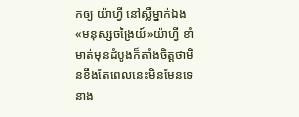កឲ្យ យ៉ាហ្វី នៅស្លឺម្នាក់ឯង
«មនុស្សចង្រៃយ៍»យ៉ាហ្វី ខាំមាត់មុនដំបូងក៏តាំងចិត្តថាមិនខឹងតែពេលនេះមិនមែនទេនាង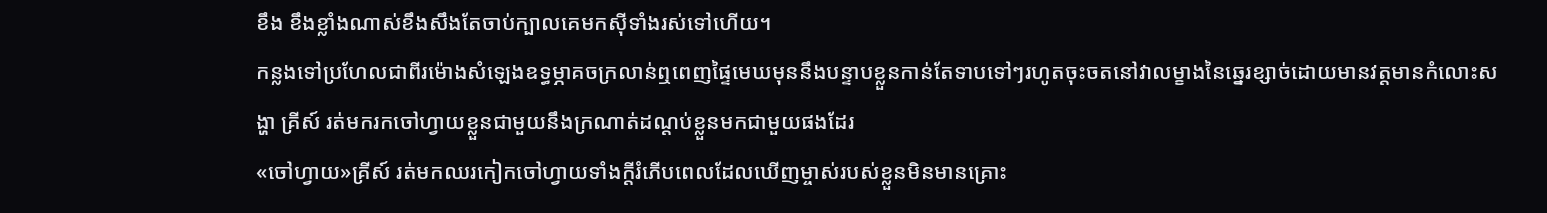ខឹង ខឹងខ្លាំងណាស់ខឹងសឹងតែចាប់ក្បាលគេមកសុីទាំងរស់ទៅហើយ។
កន្លងទៅប្រហែលជាពីរម៉ោងសំឡេងឧទ្ធម្ភាគចក្រលាន់ឮពេញផ្ទៃមេឃមុននឹងបន្ទាបខ្លួនកាន់តែទាបទៅៗរហូតចុះចតនៅវាលម្ខាងនៃឆ្នេរខ្សាច់ដោយមានវត្តមានកំលោះសង្ហា គ្រីស៍ រត់មករកចៅហ្វាយខ្លួនជាមួយនឹងក្រណាត់ដណ្តប់ខ្លួនមកជាមួយផងដែរ
«ចៅហ្វាយ»គ្រីស៍ រត់មកឈរកៀកចៅហ្វាយទាំងក្តីរំភើបពេលដែលឃើញម្ចាស់របស់ខ្លួនមិនមានគ្រោះ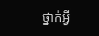ថ្នាក់អ្វី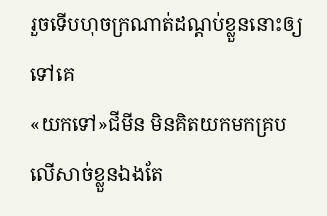រួចទើបហុចក្រណាត់ដណ្តប់ខ្លួននោះឲ្យទៅគេ
«យកទៅ»ជីមីន មិនគិតយកមកគ្របលើសាច់ខ្លួនឯងតែ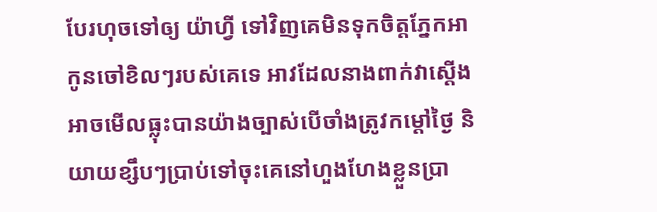បែរហុចទៅឲ្យ យ៉ាហ្វី ទៅវិញគេមិនទុកចិត្តភ្នែកអាកូនចៅខិលៗរបស់គេទេ អាវដែលនាងពាក់វាស្តើងអាចមើលធ្លុះបានយ៉ាងច្បាស់បើចាំងត្រូវកម្តៅថ្ងៃ និយាយខ្សឹបៗប្រាប់ទៅចុះគេនៅហួងហែងខ្លួនប្រា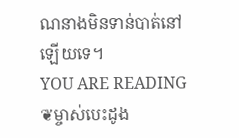ណនាងមិនទាន់បាត់នៅឡើយទេ។
YOU ARE READING
❦ម្ចាស់បេះដូង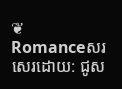❦
Romanceសរសេរដោយ: ជូស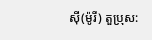សុី(ម៉ូរី) តួប្រុស: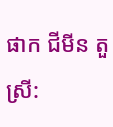ផាក ជីមីន តួស្រី: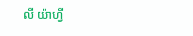លី យ៉ាហ្វី